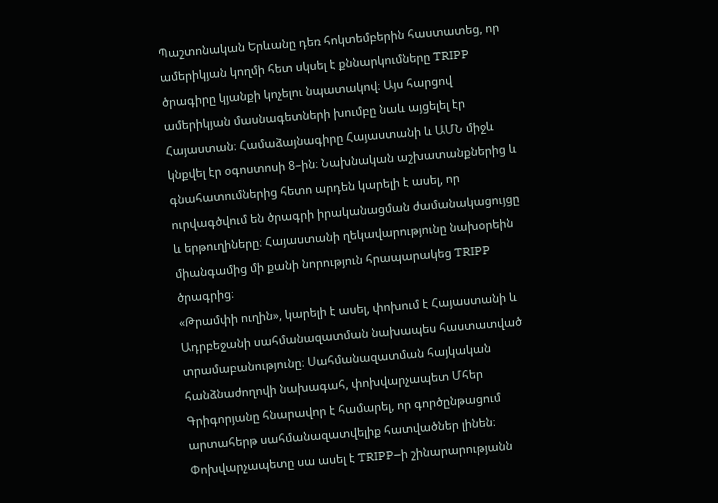Պաշտոնական Երևանը դեռ հոկտեմբերին հաստատեց, որ ամերիկյան կողմի հետ սկսել է քննարկումները TRIPP ծրագիրը կյանքի կոչելու նպատակով։ Այս հարցով ամերիկյան մասնագետների խումբը նաև այցելել էր Հայաստան։ Համաձայնագիրը Հայաստանի և ԱՄՆ միջև կնքվել էր օգոստոսի 8–ին։ Նախնական աշխատանքներից և գնահատումներից հետո արդեն կարելի է ասել, որ ուրվագծվում են ծրագրի իրականացման ժամանակացույցը և երթուղիները։ Հայաստանի ղեկավարությունը նախօրեին միանգամից մի քանի նորություն հրապարակեց TRIPP ծրագրից։
«Թրամփի ուղին», կարելի է ասել, փոխում է Հայաստանի և Ադրբեջանի սահմանազատման նախապես հաստատված տրամաբանությունը։ Սահմանազատման հայկական հանձնաժողովի նախագահ, փոխվարչապետ Մհեր Գրիգորյանը հնարավոր է համարել, որ գործընթացում արտահերթ սահմանազատվելիք հատվածներ լինեն։ Փոխվարչապետը սա ասել է TRIPP–ի շինարարությանն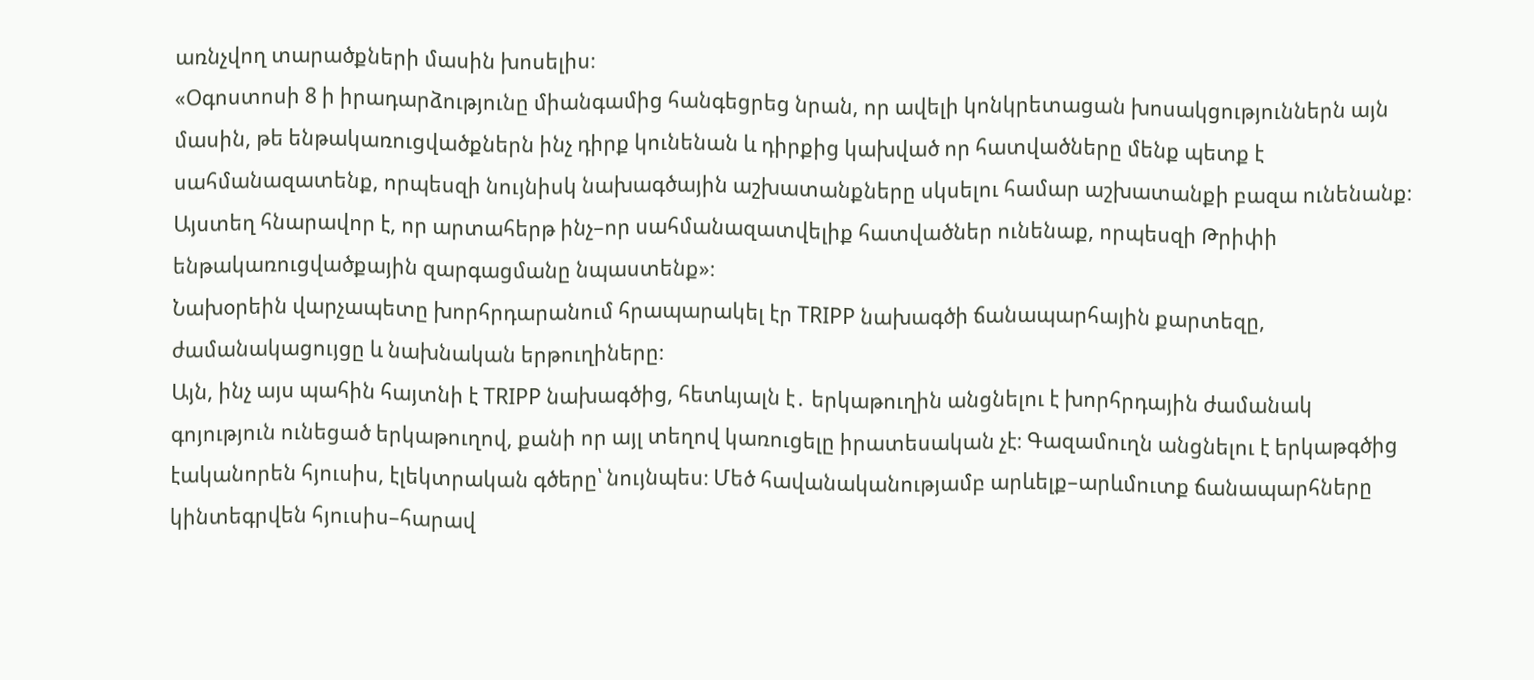առնչվող տարածքների մասին խոսելիս։
«Օգոստոսի 8 ի իրադարձությունը միանգամից հանգեցրեց նրան, որ ավելի կոնկրետացան խոսակցություններն այն մասին, թե ենթակառուցվածքներն ինչ դիրք կունենան և դիրքից կախված որ հատվածները մենք պետք է սահմանազատենք, որպեսզի նույնիսկ նախագծային աշխատանքները սկսելու համար աշխատանքի բազա ունենանք։ Այստեղ հնարավոր է, որ արտահերթ ինչ–որ սահմանազատվելիք հատվածներ ունենաք, որպեսզի Թրիփի ենթակառուցվածքային զարգացմանը նպաստենք»։
Նախօրեին վարչապետը խորհրդարանում հրապարակել էր TRIPP նախագծի ճանապարհային քարտեզը, ժամանակացույցը և նախնական երթուղիները։
Այն, ինչ այս պահին հայտնի է TRIPP նախագծից, հետևյալն է․ երկաթուղին անցնելու է խորհրդային ժամանակ գոյություն ունեցած երկաթուղով, քանի որ այլ տեղով կառուցելը իրատեսական չէ։ Գազամուղն անցնելու է երկաթգծից էականորեն հյուսիս, էլեկտրական գծերը՝ նույնպես։ Մեծ հավանականությամբ արևելք–արևմուտք ճանապարհները կինտեգրվեն հյուսիս–հարավ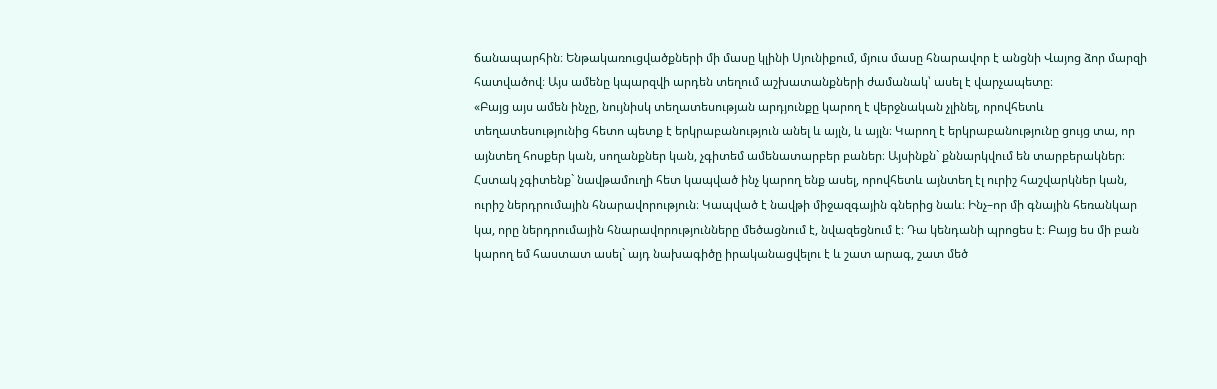ճանապարհին։ Ենթակառուցվածքների մի մասը կլինի Սյունիքում, մյուս մասը հնարավոր է անցնի Վայոց ձոր մարզի հատվածով։ Այս ամենը կպարզվի արդեն տեղում աշխատանքների ժամանակ՝ ասել է վարչապետը։
«Բայց այս ամեն ինչը, նույնիսկ տեղատեսության արդյունքը կարող է վերջնական չլինել, որովհետև տեղատեսությունից հետո պետք է երկրաբանություն անել և այլն, և այլն։ Կարող է երկրաբանությունը ցույց տա, որ այնտեղ հոսքեր կան, սողանքներ կան, չգիտեմ ամենատարբեր բաներ։ Այսինքն` քննարկվում են տարբերակներ։ Հստակ չգիտենք` նավթամուղի հետ կապված ինչ կարող ենք ասել, որովհետև այնտեղ էլ ուրիշ հաշվարկներ կան, ուրիշ ներդրումային հնարավորություն։ Կապված է նավթի միջազգային գներից նաև։ Ինչ–որ մի գնային հեռանկար կա, որը ներդրումային հնարավորությունները մեծացնում է, նվազեցնում է։ Դա կենդանի պրոցես է։ Բայց ես մի բան կարող եմ հաստատ ասել` այդ նախագիծը իրականացվելու է և շատ արագ, շատ մեծ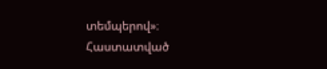տեմպերով»։
Հաստատված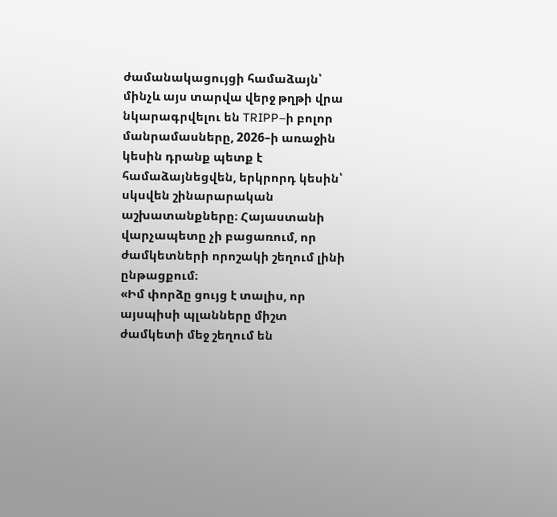ժամանակացույցի համաձայն՝ մինչև այս տարվա վերջ թղթի վրա նկարագրվելու են TRIPP–ի բոլոր մանրամասները, 2026–ի առաջին կեսին դրանք պետք է համաձայնեցվեն, երկրորդ կեսին՝ սկսվեն շինարարական աշխատանքները։ Հայաստանի վարչապետը չի բացառում, որ ժամկետների որոշակի շեղում լինի ընթացքում։
«Իմ փորձը ցույց է տալիս, որ այսպիսի պլանները միշտ ժամկետի մեջ շեղում են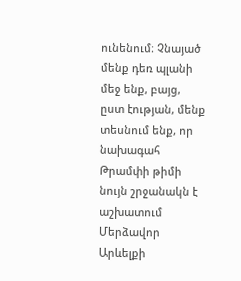ունենում։ Չնայած մենք դեռ պլանի մեջ ենք, բայց, ըստ էության, մենք տեսնում ենք, որ նախագահ Թրամփի թիմի նույն շրջանակն է աշխատում Մերձավոր Արևելքի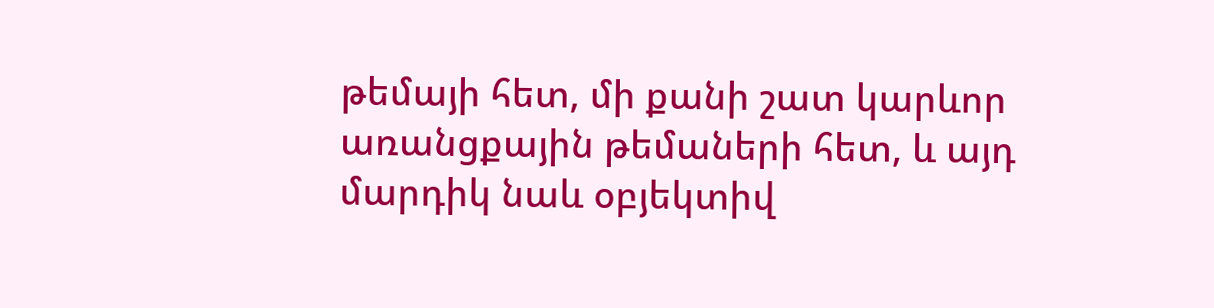թեմայի հետ, մի քանի շատ կարևոր առանցքային թեմաների հետ, և այդ մարդիկ նաև օբյեկտիվ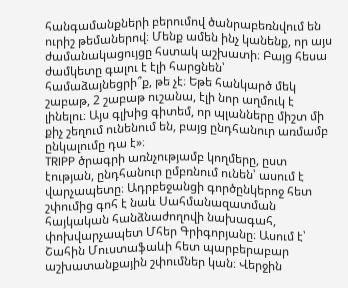հանգամանքների բերումով ծանրաբեռնվում են ուրիշ թեմաներով։ Մենք ամեն ինչ կանենք, որ այս ժամանակացույցը հստակ աշխատի։ Բայց հեսա ժամկետը գալու է էլի հարցնեն՝ համաձայնեցրի՞ք, թե չէ։ Եթե հանկարծ մեկ շաբաթ, 2 շաբաթ ուշանա, էլի նոր աղմուկ է լինելու։ Այս գլխից գիտեմ, որ պլանները միշտ մի քիչ շեղում ունենում են, բայց ընդհանուր առմամբ ընկալումը դա է»։
TRIPP ծրագրի առնչությամբ կողմերը, ըստ էության, ընդհանուր ըմբռնում ունեն՝ ասում է վարչապետը։ Ադրբեջանցի գործընկերոջ հետ շփումից գոհ է նաև Սահմանազատման հայկական հանձնաժողովի նախագահ, փոխվարչապետ Մհեր Գրիգորյանը։ Ասում է՝ Շահին Մուստաֆաևի հետ պարբերաբար աշխատանքային շփումներ կան։ Վերջին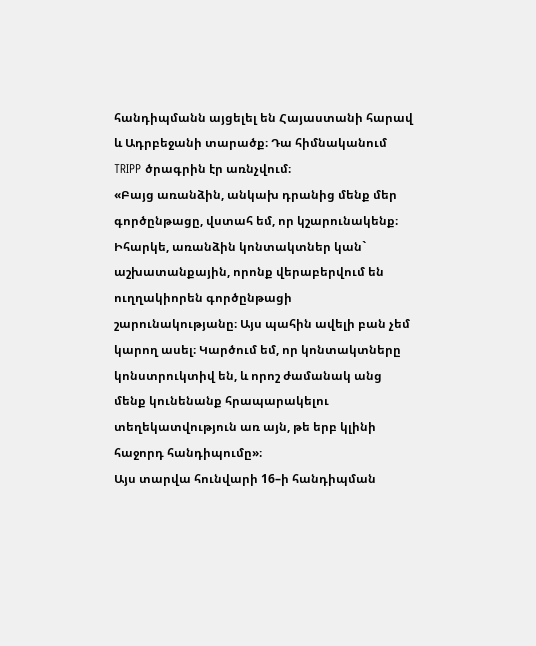հանդիպմանն այցելել են Հայաստանի հարավ և Ադրբեջանի տարածք։ Դա հիմնականում TRIPP ծրագրին էր առնչվում։
«Բայց առանձին, անկախ դրանից մենք մեր գործընթացը, վստահ եմ, որ կշարունակենք։ Իհարկե, առանձին կոնտակտներ կան` աշխատանքային, որոնք վերաբերվում են ուղղակիորեն գործընթացի շարունակությանը։ Այս պահին ավելի բան չեմ կարող ասել։ Կարծում եմ, որ կոնտակտները կոնստրուկտիվ են, և որոշ ժամանակ անց մենք կունենանք հրապարակելու տեղեկատվություն առ այն, թե երբ կլինի հաջորդ հանդիպումը»։
Այս տարվա հունվարի 16–ի հանդիպման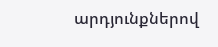արդյունքներով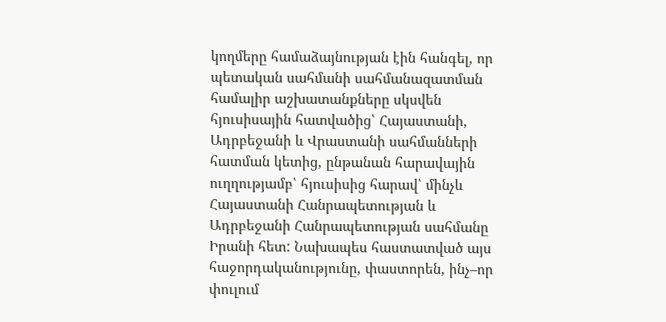կողմերը համաձայնության էին հանգել, որ պետական սահմանի սահմանազատման համալիր աշխատանքները սկսվեն հյուսիսային հատվածից՝ Հայաստանի, Ադրբեջանի և Վրաստանի սահմանների հատման կետից, ընթանան հարավային ուղղությամբ՝ հյուսիսից հարավ՝ մինչև Հայաստանի Հանրապետության և Ադրբեջանի Հանրապետության սահմանը Իրանի հետ: Նախապես հաստատված այս հաջորդականությունը, փաստորեն, ինչ–որ փուլում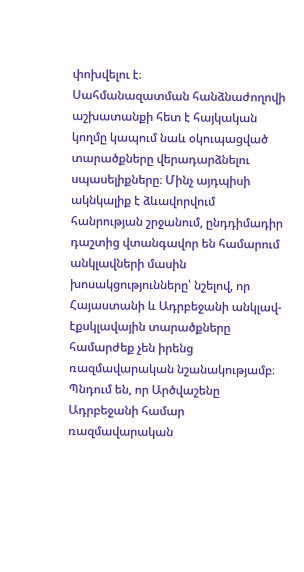փոխվելու է։
Սահմանազատման հանձնաժողովի աշխատանքի հետ է հայկական կողմը կապում նաև օկուպացված տարածքները վերադարձնելու սպասելիքները։ Մինչ այդպիսի ակնկալիք է ձևավորվում հանրության շրջանում, ընդդիմադիր դաշտից վտանգավոր են համարում անկլավների մասին խոսակցությունները՝ նշելով, որ Հայաստանի և Ադրբեջանի անկլավ-էքսկլավային տարածքները համարժեք չեն իրենց ռազմավարական նշանակությամբ։ Պնդում են, որ Արծվաշենը Ադրբեջանի համար ռազմավարական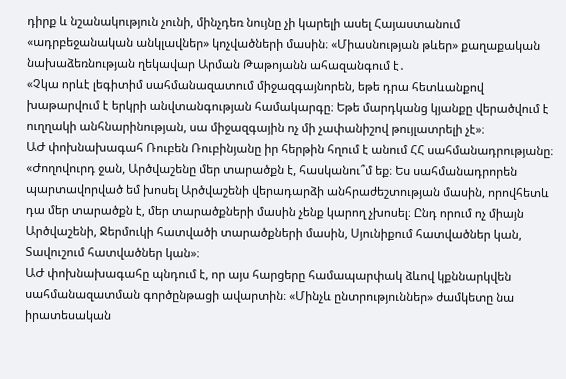դիրք և նշանակություն չունի, մինչդեռ նույնը չի կարելի ասել Հայաստանում «ադրբեջանական անկլավներ» կոչվածների մասին։ «Միասնության թևեր» քաղաքական նախաձեռնության ղեկավար Արման Թաթոյանն ահազանգում է․
«Չկա որևէ լեգիտիմ սահմանազատում միջազգայնորեն, եթե դրա հետևանքով խաթարվում է երկրի անվտանգության համակարգը։ Եթե մարդկանց կյանքը վերածվում է ուղղակի անհնարինության, սա միջազգային ոչ մի չափանիշով թույլատրելի չէ»։
ԱԺ փոխնախագահ Ռուբեն Ռուբինյանը իր հերթին հղում է անում ՀՀ սահմանադրությանը։
«Ժողովուրդ ջան, Արծվաշենը մեր տարածքն է, հասկանու՞մ եք։ Ես սահմանադրորեն պարտավորված եմ խոսել Արծվաշենի վերադարձի անհրաժեշտության մասին, որովհետև դա մեր տարածքն է, մեր տարածքների մասին չենք կարող չխոսել։ Ընդ որում ոչ միայն Արծվաշենի, Ջերմուկի հատվածի տարածքների մասին, Սյունիքում հատվածներ կան, Տավուշում հատվածներ կան»։
ԱԺ փոխնախագահը պնդում է, որ այս հարցերը համապարփակ ձևով կքննարկվեն սահմանազատման գործընթացի ավարտին։ «Մինչև ընտրություններ» ժամկետը նա իրատեսական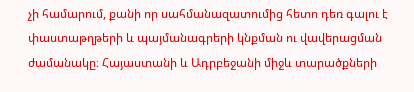չի համարում, քանի որ սահմանազատումից հետո դեռ գալու է փաստաթղթերի և պայմանագրերի կնքման ու վավերացման ժամանակը։ Հայաստանի և Ադրբեջանի միջև տարածքների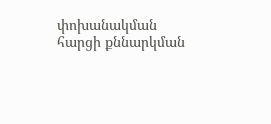փոխանակման հարցի քննարկման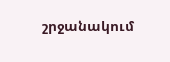շրջանակում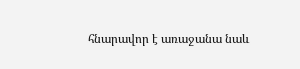հնարավոր է առաջանա նաև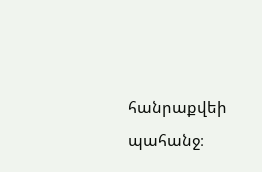հանրաքվեի պահանջ։